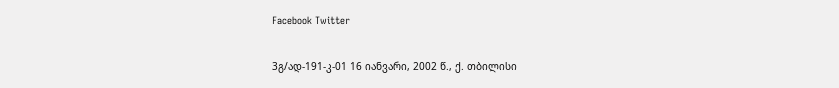Facebook Twitter

3გ/ად-191-კ-01 16 იანვარი, 2002 წ., ქ. თბილისი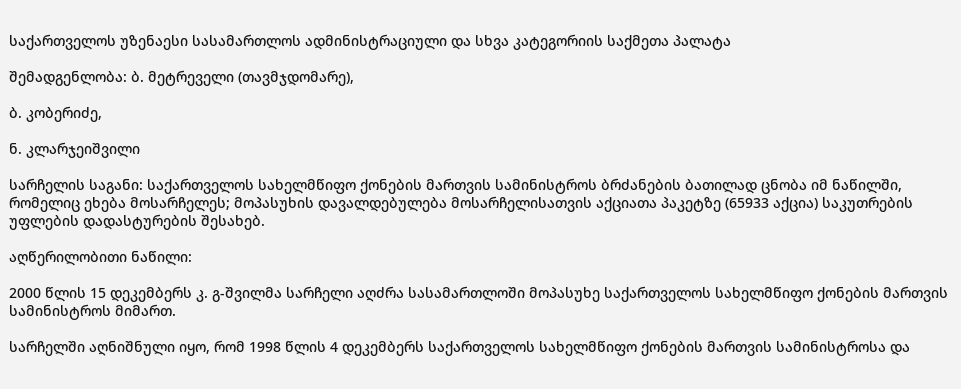საქართველოს უზენაესი სასამართლოს ადმინისტრაციული და სხვა კატეგორიის საქმეთა პალატა

შემადგენლობა: ბ. მეტრეველი (თავმჯდომარე),

ბ. კობერიძე,

ნ. კლარჯეიშვილი

სარჩელის საგანი: საქართველოს სახელმწიფო ქონების მართვის სამინისტროს ბრძანების ბათილად ცნობა იმ ნაწილში, რომელიც ეხება მოსარჩელეს; მოპასუხის დავალდებულება მოსარჩელისათვის აქციათა პაკეტზე (65933 აქცია) საკუთრების უფლების დადასტურების შესახებ.

აღწერილობითი ნაწილი:

2000 წლის 15 დეკემბერს კ. გ-შვილმა სარჩელი აღძრა სასამართლოში მოპასუხე საქართველოს სახელმწიფო ქონების მართვის სამინისტროს მიმართ.

სარჩელში აღნიშნული იყო, რომ 1998 წლის 4 დეკემბერს საქართველოს სახელმწიფო ქონების მართვის სამინისტროსა და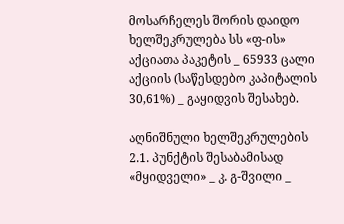მოსარჩელეს შორის დაიდო ხელშეკრულება სს «ფ-ის» აქციათა პაკეტის _ 65933 ცალი აქციის (საწესდებო კაპიტალის 30,61%) _ გაყიდვის შესახებ.

აღნიშნული ხელშეკრულების 2.1. პუნქტის შესაბამისად «მყიდველი» _ კ. გ-შვილი _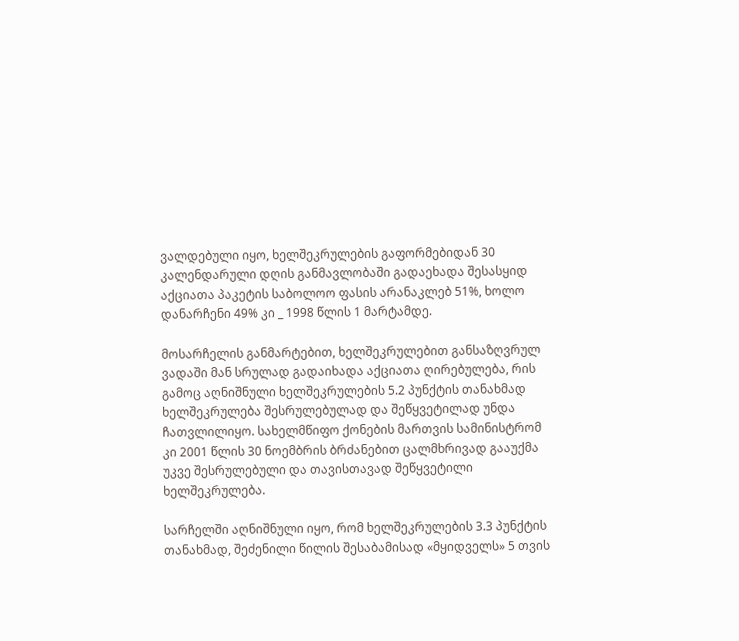ვალდებული იყო, ხელშეკრულების გაფორმებიდან 30 კალენდარული დღის განმავლობაში გადაეხადა შესასყიდ აქციათა პაკეტის საბოლოო ფასის არანაკლებ 51%, ხოლო დანარჩენი 49% კი _ 1998 წლის 1 მარტამდე.

მოსარჩელის განმარტებით, ხელშეკრულებით განსაზღვრულ ვადაში მან სრულად გადაიხადა აქციათა ღირებულება, რის გამოც აღნიშნული ხელშეკრულების 5.2 პუნქტის თანახმად ხელშეკრულება შესრულებულად და შეწყვეტილად უნდა ჩათვლილიყო. სახელმწიფო ქონების მართვის სამინისტრომ კი 2001 წლის 30 ნოემბრის ბრძანებით ცალმხრივად გააუქმა უკვე შესრულებული და თავისთავად შეწყვეტილი ხელშეკრულება.

სარჩელში აღნიშნული იყო, რომ ხელშეკრულების 3.3 პუნქტის თანახმად, შეძენილი წილის შესაბამისად «მყიდველს» 5 თვის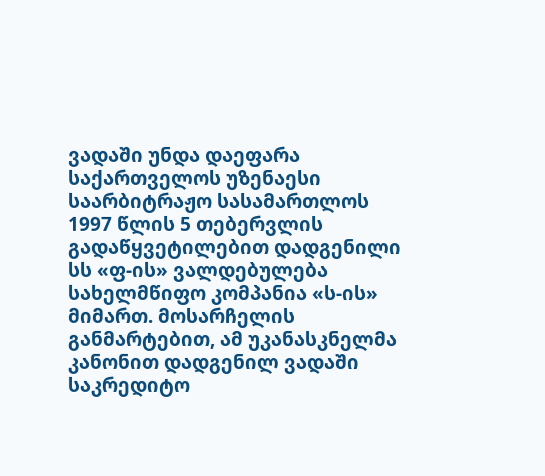ვადაში უნდა დაეფარა საქართველოს უზენაესი საარბიტრაჟო სასამართლოს 1997 წლის 5 თებერვლის გადაწყვეტილებით დადგენილი სს «ფ-ის» ვალდებულება სახელმწიფო კომპანია «ს-ის» მიმართ. მოსარჩელის განმარტებით, ამ უკანასკნელმა კანონით დადგენილ ვადაში საკრედიტო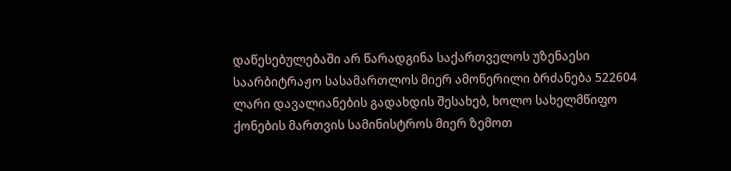დაწესებულებაში არ წარადგინა საქართველოს უზენაესი საარბიტრაჟო სასამართლოს მიერ ამოწერილი ბრძანება 522604 ლარი დავალიანების გადახდის შესახებ, ხოლო სახელმწიფო ქონების მართვის სამინისტროს მიერ ზემოთ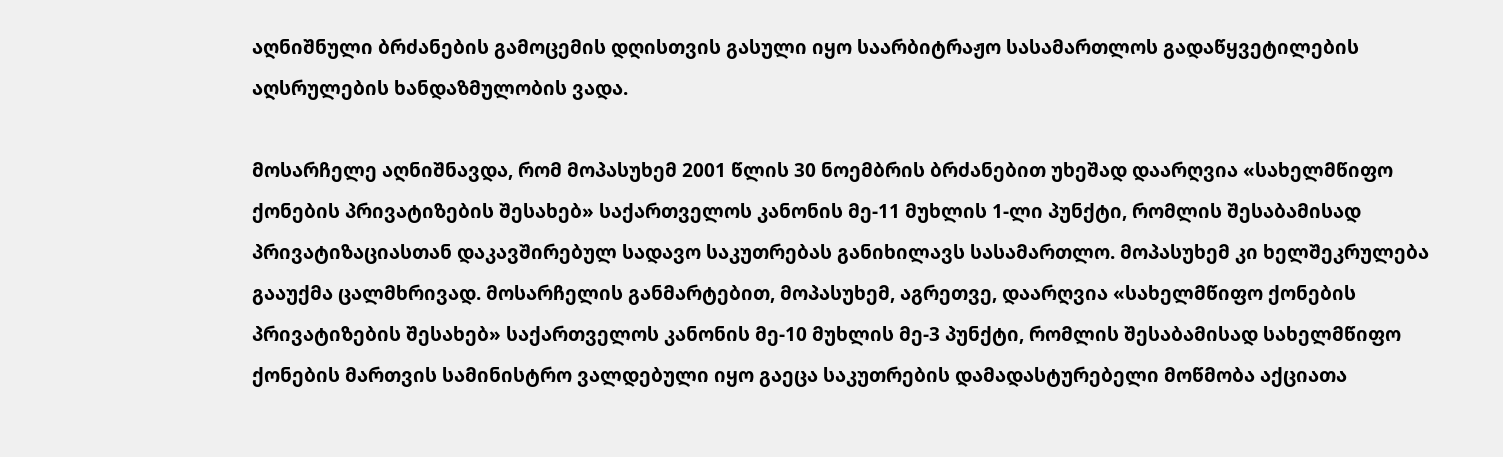აღნიშნული ბრძანების გამოცემის დღისთვის გასული იყო საარბიტრაჟო სასამართლოს გადაწყვეტილების აღსრულების ხანდაზმულობის ვადა.

მოსარჩელე აღნიშნავდა, რომ მოპასუხემ 2001 წლის 30 ნოემბრის ბრძანებით უხეშად დაარღვია «სახელმწიფო ქონების პრივატიზების შესახებ» საქართველოს კანონის მე-11 მუხლის 1-ლი პუნქტი, რომლის შესაბამისად პრივატიზაციასთან დაკავშირებულ სადავო საკუთრებას განიხილავს სასამართლო. მოპასუხემ კი ხელშეკრულება გააუქმა ცალმხრივად. მოსარჩელის განმარტებით, მოპასუხემ, აგრეთვე, დაარღვია «სახელმწიფო ქონების პრივატიზების შესახებ» საქართველოს კანონის მე-10 მუხლის მე-3 პუნქტი, რომლის შესაბამისად სახელმწიფო ქონების მართვის სამინისტრო ვალდებული იყო გაეცა საკუთრების დამადასტურებელი მოწმობა აქციათა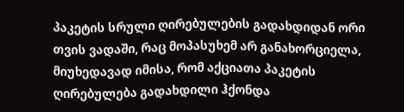პაკეტის სრული ღირებულების გადახდიდან ორი თვის ვადაში, რაც მოპასუხემ არ განახორციელა, მიუხედავად იმისა, რომ აქციათა პაკეტის ღირებულება გადახდილი ჰქონდა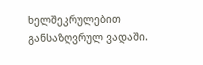ხელშეკრულებით განსაზღვრულ ვადაში.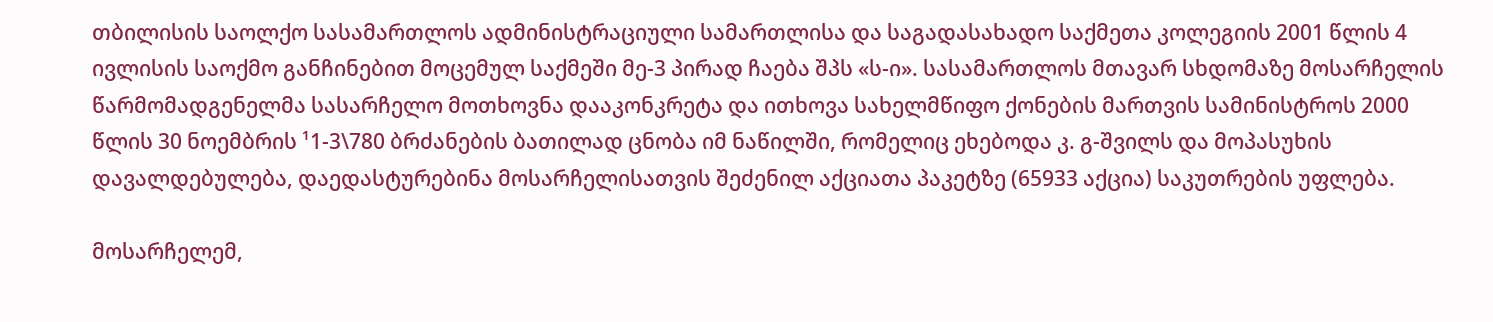თბილისის საოლქო სასამართლოს ადმინისტრაციული სამართლისა და საგადასახადო საქმეთა კოლეგიის 2001 წლის 4 ივლისის საოქმო განჩინებით მოცემულ საქმეში მე-3 პირად ჩაება შპს «ს-ი». სასამართლოს მთავარ სხდომაზე მოსარჩელის წარმომადგენელმა სასარჩელო მოთხოვნა დააკონკრეტა და ითხოვა სახელმწიფო ქონების მართვის სამინისტროს 2000 წლის 30 ნოემბრის ¹1-3\780 ბრძანების ბათილად ცნობა იმ ნაწილში, რომელიც ეხებოდა კ. გ-შვილს და მოპასუხის დავალდებულება, დაედასტურებინა მოსარჩელისათვის შეძენილ აქციათა პაკეტზე (65933 აქცია) საკუთრების უფლება.

მოსარჩელემ,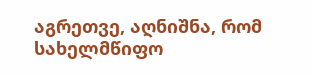აგრეთვე, აღნიშნა, რომ სახელმწიფო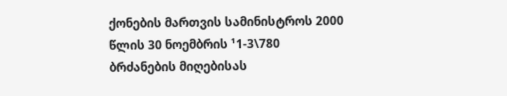ქონების მართვის სამინისტროს 2000 წლის 30 ნოემბრის ¹1-3\780 ბრძანების მიღებისას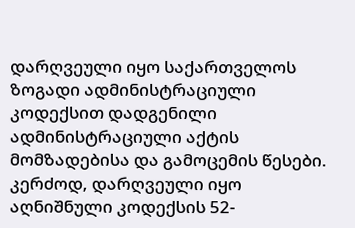დარღვეული იყო საქართველოს ზოგადი ადმინისტრაციული კოდექსით დადგენილი ადმინისტრაციული აქტის მომზადებისა და გამოცემის წესები. კერძოდ, დარღვეული იყო აღნიშნული კოდექსის 52-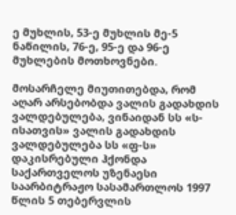ე მუხლის, 53-ე მუხლის მე-5 ნაწილის, 76-ე, 95-ე და 96-ე მუხლების მოთხოვნები.

მოსარჩელე მიუთითებდა, რომ აღარ არსებობდა ვალის გადახდის ვალდებულება, ვინაიდან სს «ს-ისათვის» ვალის გადახდის ვალდებულება სს «ფ-ს» დაკისრებული ჰქონდა საქართველოს უზენაესი საარბიტრაჟო სასამართლოს 1997 წლის 5 თებერვლის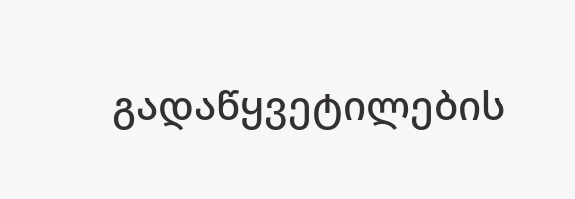გადაწყვეტილების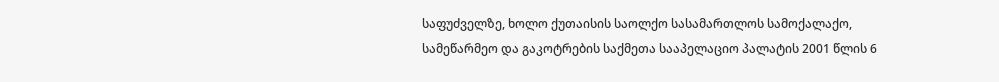საფუძველზე, ხოლო ქუთაისის საოლქო სასამართლოს სამოქალაქო, სამეწარმეო და გაკოტრების საქმეთა სააპელაციო პალატის 2001 წლის 6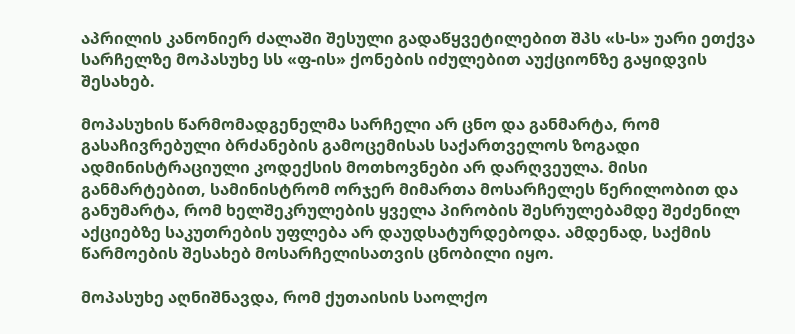აპრილის კანონიერ ძალაში შესული გადაწყვეტილებით შპს «ს-ს» უარი ეთქვა სარჩელზე მოპასუხე სს «ფ-ის» ქონების იძულებით აუქციონზე გაყიდვის შესახებ.

მოპასუხის წარმომადგენელმა სარჩელი არ ცნო და განმარტა, რომ გასაჩივრებული ბრძანების გამოცემისას საქართველოს ზოგადი ადმინისტრაციული კოდექსის მოთხოვნები არ დარღვეულა. მისი განმარტებით, სამინისტრომ ორჯერ მიმართა მოსარჩელეს წერილობით და განუმარტა, რომ ხელშეკრულების ყველა პირობის შესრულებამდე შეძენილ აქციებზე საკუთრების უფლება არ დაუდსატურდებოდა. ამდენად, საქმის წარმოების შესახებ მოსარჩელისათვის ცნობილი იყო.

მოპასუხე აღნიშნავდა, რომ ქუთაისის საოლქო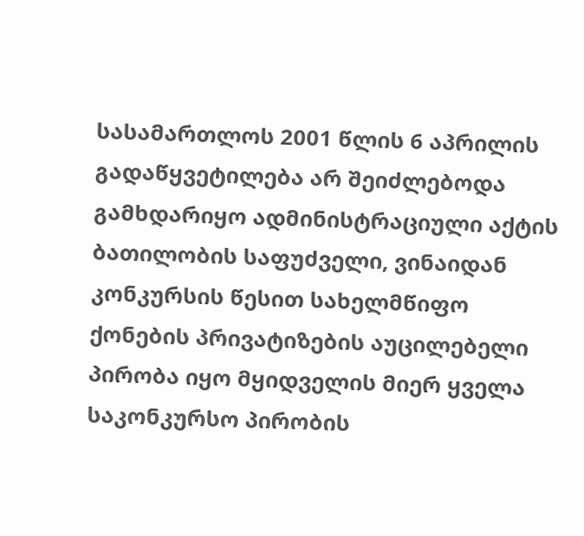სასამართლოს 2001 წლის 6 აპრილის გადაწყვეტილება არ შეიძლებოდა გამხდარიყო ადმინისტრაციული აქტის ბათილობის საფუძველი, ვინაიდან კონკურსის წესით სახელმწიფო ქონების პრივატიზების აუცილებელი პირობა იყო მყიდველის მიერ ყველა საკონკურსო პირობის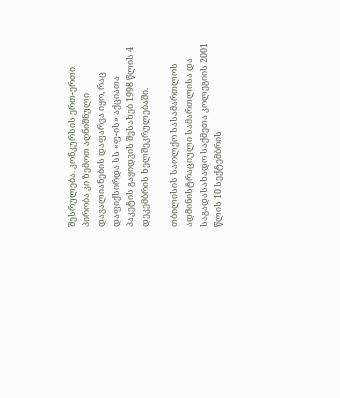შესრულება. კონკურსის ერთ-ერთი პირობა კი ზემოთ აღნიშნული დავალიანების დაფარვა იყო, რაც დაფიქსირდა სს «ფ-ის» აქციათა პაკეტის გაყიდვის შესახებ 1998 წლის 4 დეკემბრის ხელშეკრულებაში.

თბილისის საოლქო სასამართლოს ადმინისტრაციული სამართლისა და საგადასახადო საქმეთა კოლეგიის 2001 წლის 10 სექტემბრის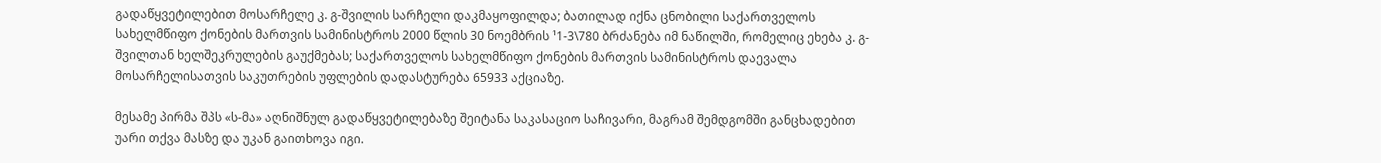გადაწყვეტილებით მოსარჩელე კ. გ-შვილის სარჩელი დაკმაყოფილდა; ბათილად იქნა ცნობილი საქართველოს სახელმწიფო ქონების მართვის სამინისტროს 2000 წლის 30 ნოემბრის ¹1-3\780 ბრძანება იმ ნაწილში, რომელიც ეხება კ. გ-შვილთან ხელშეკრულების გაუქმებას; საქართველოს სახელმწიფო ქონების მართვის სამინისტროს დაევალა მოსარჩელისათვის საკუთრების უფლების დადასტურება 65933 აქციაზე.

მესამე პირმა შპს «ს-მა» აღნიშნულ გადაწყვეტილებაზე შეიტანა საკასაციო საჩივარი, მაგრამ შემდგომში განცხადებით უარი თქვა მასზე და უკან გაითხოვა იგი.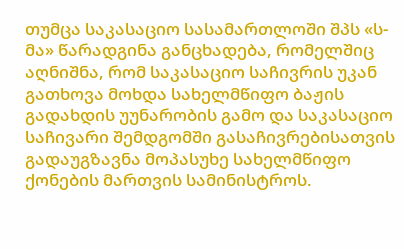თუმცა საკასაციო სასამართლოში შპს «ს-მა» წარადგინა განცხადება, რომელშიც აღნიშნა, რომ საკასაციო საჩივრის უკან გათხოვა მოხდა სახელმწიფო ბაჟის გადახდის უუნარობის გამო და საკასაციო საჩივარი შემდგომში გასაჩივრებისათვის გადაუგზავნა მოპასუხე სახელმწიფო ქონების მართვის სამინისტროს.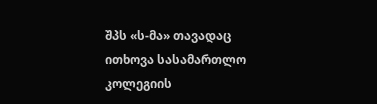შპს «ს-მა» თავადაც ითხოვა სასამართლო კოლეგიის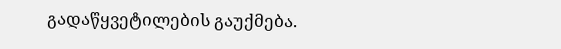გადაწყვეტილების გაუქმება.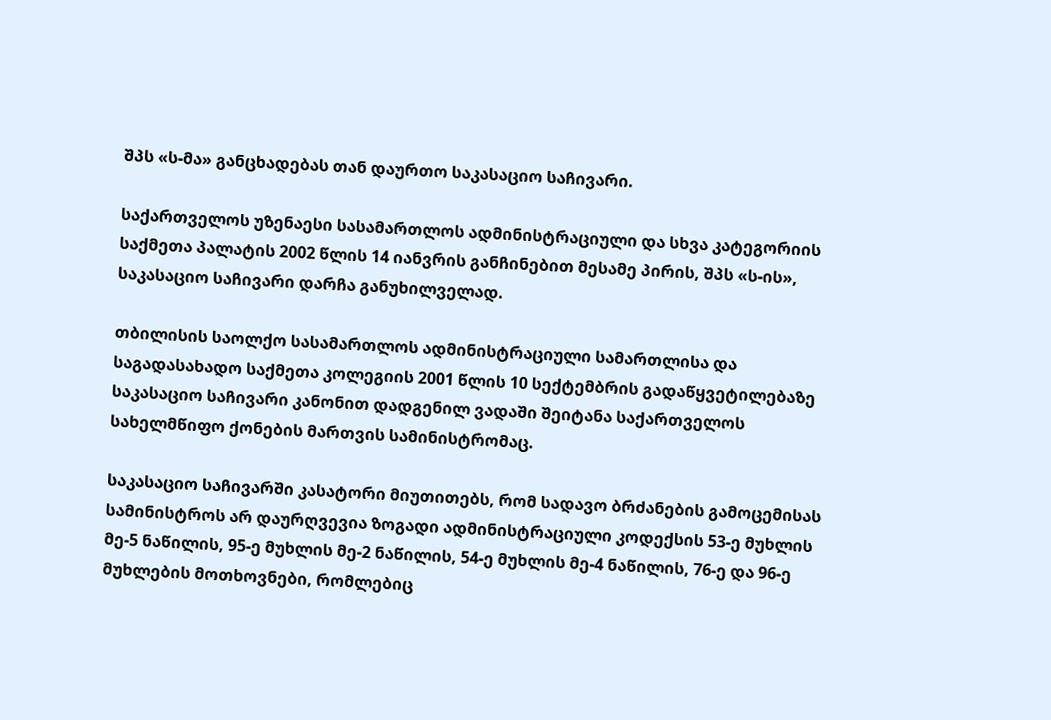შპს «ს-მა» განცხადებას თან დაურთო საკასაციო საჩივარი.

საქართველოს უზენაესი სასამართლოს ადმინისტრაციული და სხვა კატეგორიის საქმეთა პალატის 2002 წლის 14 იანვრის განჩინებით მესამე პირის, შპს «ს-ის», საკასაციო საჩივარი დარჩა განუხილველად.

თბილისის საოლქო სასამართლოს ადმინისტრაციული სამართლისა და საგადასახადო საქმეთა კოლეგიის 2001 წლის 10 სექტემბრის გადაწყვეტილებაზე საკასაციო საჩივარი კანონით დადგენილ ვადაში შეიტანა საქართველოს სახელმწიფო ქონების მართვის სამინისტრომაც.

საკასაციო საჩივარში კასატორი მიუთითებს, რომ სადავო ბრძანების გამოცემისას სამინისტროს არ დაურღვევია ზოგადი ადმინისტრაციული კოდექსის 53-ე მუხლის მე-5 ნაწილის, 95-ე მუხლის მე-2 ნაწილის, 54-ე მუხლის მე-4 ნაწილის, 76-ე და 96-ე მუხლების მოთხოვნები, რომლებიც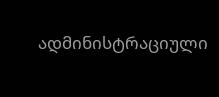ადმინისტრაციული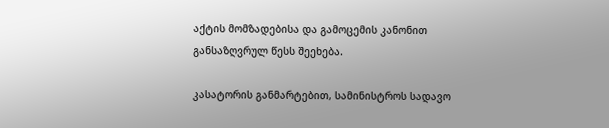აქტის მომზადებისა და გამოცემის კანონით განსაზღვრულ წესს შეეხება.

კასატორის განმარტებით, სამინისტროს სადავო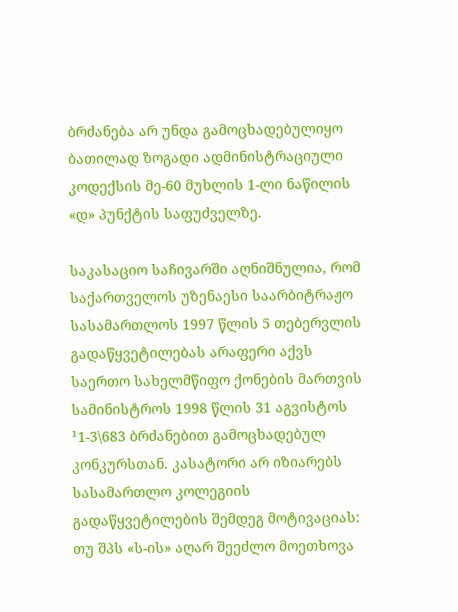ბრძანება არ უნდა გამოცხადებულიყო ბათილად ზოგადი ადმინისტრაციული კოდექსის მე-60 მუხლის 1-ლი ნაწილის «დ» პუნქტის საფუძველზე.

საკასაციო საჩივარში აღნიშნულია, რომ საქართველოს უზენაესი საარბიტრაჟო სასამართლოს 1997 წლის 5 თებერვლის გადაწყვეტილებას არაფერი აქვს საერთო სახელმწიფო ქონების მართვის სამინისტროს 1998 წლის 31 აგვისტოს ¹1-3\683 ბრძანებით გამოცხადებულ კონკურსთან. კასატორი არ იზიარებს სასამართლო კოლეგიის გადაწყვეტილების შემდეგ მოტივაციას: თუ შპს «ს-ის» აღარ შეეძლო მოეთხოვა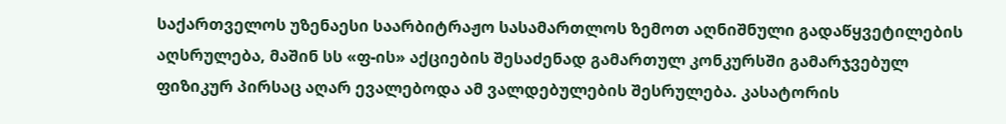საქართველოს უზენაესი საარბიტრაჟო სასამართლოს ზემოთ აღნიშნული გადაწყვეტილების აღსრულება, მაშინ სს «ფ-ის» აქციების შესაძენად გამართულ კონკურსში გამარჯვებულ ფიზიკურ პირსაც აღარ ევალებოდა ამ ვალდებულების შესრულება. კასატორის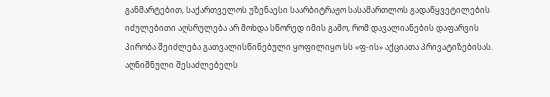განმარტებით, საქართველოს უზენაესი საარბიტრაჟო სასამართლოს გადაწყვეტილების იძულებითი აღსრულება არ მოხდა სწორედ იმის გამო, რომ დავალიანების დაფარვის პირობა შეიძლება გათვალისწინებული ყოფილიყო სს «ფ-ის» აქციათა პრივატიზებისას. აღნიშნული შესაძლებელს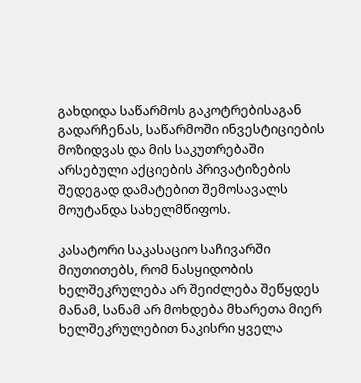გახდიდა საწარმოს გაკოტრებისაგან გადარჩენას, საწარმოში ინვესტიციების მოზიდვას და მის საკუთრებაში არსებული აქციების პრივატიზების შედეგად დამატებით შემოსავალს მოუტანდა სახელმწიფოს.

კასატორი საკასაციო საჩივარში მიუთითებს, რომ ნასყიდობის ხელშეკრულება არ შეიძლება შეწყდეს მანამ, სანამ არ მოხდება მხარეთა მიერ ხელშეკრულებით ნაკისრი ყველა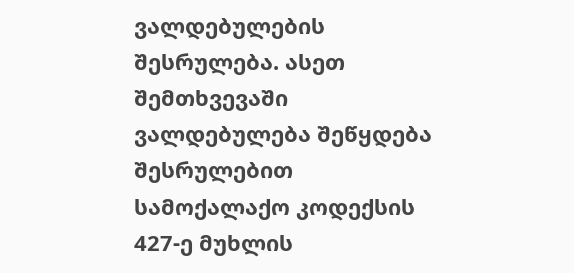ვალდებულების შესრულება. ასეთ შემთხვევაში ვალდებულება შეწყდება შესრულებით სამოქალაქო კოდექსის 427-ე მუხლის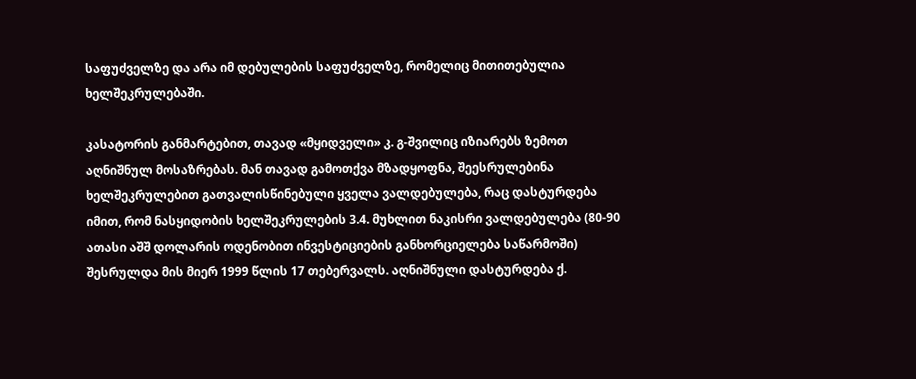საფუძველზე და არა იმ დებულების საფუძველზე, რომელიც მითითებულია ხელშეკრულებაში.

კასატორის განმარტებით, თავად «მყიდველი» კ. გ-შვილიც იზიარებს ზემოთ აღნიშნულ მოსაზრებას. მან თავად გამოთქვა მზადყოფნა, შეესრულებინა ხელშეკრულებით გათვალისწინებული ყველა ვალდებულება, რაც დასტურდება იმით, რომ ნასყიდობის ხელშეკრულების 3.4. მუხლით ნაკისრი ვალდებულება (80-90 ათასი აშშ დოლარის ოდენობით ინვესტიციების განხორციელება საწარმოში) შესრულდა მის მიერ 1999 წლის 17 თებერვალს. აღნიშნული დასტურდება ქ.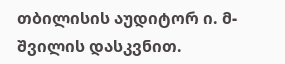თბილისის აუდიტორ ი. მ-შვილის დასკვნით.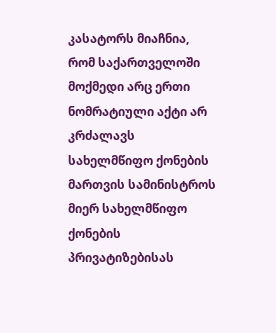კასატორს მიაჩნია, რომ საქართველოში მოქმედი არც ერთი ნომრატიული აქტი არ კრძალავს სახელმწიფო ქონების მართვის სამინისტროს მიერ სახელმწიფო ქონების პრივატიზებისას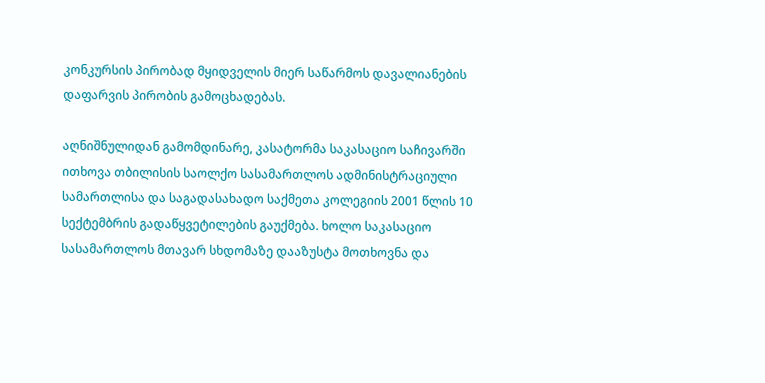კონკურსის პირობად მყიდველის მიერ საწარმოს დავალიანების დაფარვის პირობის გამოცხადებას.

აღნიშნულიდან გამომდინარე, კასატორმა საკასაციო საჩივარში ითხოვა თბილისის საოლქო სასამართლოს ადმინისტრაციული სამართლისა და საგადასახადო საქმეთა კოლეგიის 2001 წლის 10 სექტემბრის გადაწყვეტილების გაუქმება. ხოლო საკასაციო სასამართლოს მთავარ სხდომაზე დააზუსტა მოთხოვნა და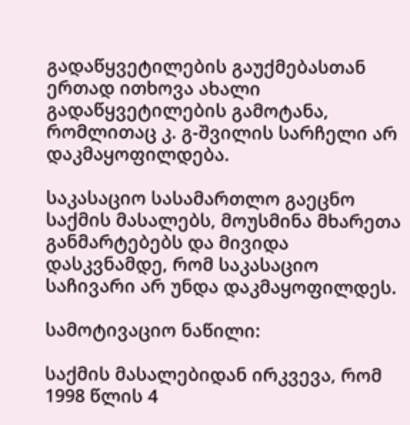გადაწყვეტილების გაუქმებასთან ერთად ითხოვა ახალი გადაწყვეტილების გამოტანა, რომლითაც კ. გ-შვილის სარჩელი არ დაკმაყოფილდება.

საკასაციო სასამართლო გაეცნო საქმის მასალებს, მოუსმინა მხარეთა განმარტებებს და მივიდა დასკვნამდე, რომ საკასაციო საჩივარი არ უნდა დაკმაყოფილდეს.

სამოტივაციო ნაწილი:

საქმის მასალებიდან ირკვევა, რომ 1998 წლის 4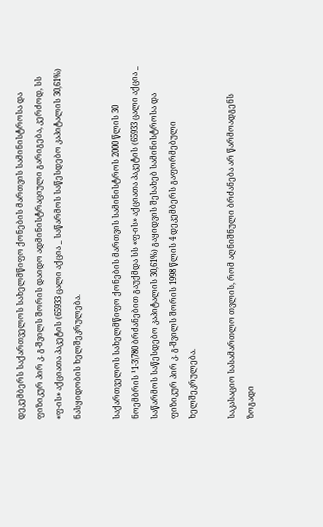დეკემბერს საქართველოს სახელმწიფო ქონების მართვის სამინისტროსა და ფიზიკურ პირ კ. გ-შვილს შორის დაიდო ადმინისტრაციული გარიგება, კერძოდ, სს «ფ-ის» აქციათა პაკეტის (65933 ცალი აქცია _ საწარმოს საწესდებო კაპიტალის 30,61%) ნასყიდობის ხელშეკრულება.

საქართველოს სახელმწიფო ქონების მართვის სამინისტროს 2000 წლის 30 ნოემბრის ¹1-3\780 ბრძანებით გაუქმდა სს «ფ-ის» აქციათა პაკეტის (65933 ცალი აქცია _ საწარმოს საწესდებო კაპიტალის 30,61%) გაყიდვის შესახებ სამინისტროსა და ფიზიკურ პირ კ. გ-შვილს შორის 1998 წლის 4 დეკემბერს გაფორმებული ხელშეკრულება.

საკასაციო სასამართლო თვლის, რომ აღნიშნული ბრძანება არ წარმოადგენს ზოგადი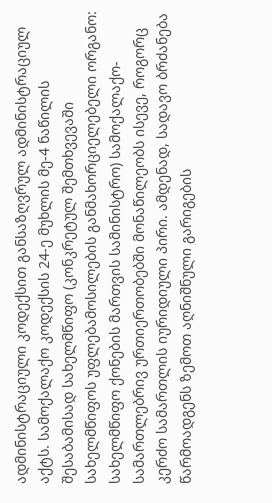ადმინისტრაციული კოდექსით განსაზღვრულ ადმინისტრაციულ აქტს. სამოქალაქო კოდექსის 24-ე მუხლის მე-4 ნაწილის შესაბამისად სახელმწიფო (კონკრეტულ შემთხვევაში სახელმწიფოს უფლებამოსილების განმახორციელებელი ორგანო: სახელმწიფო ქონების მართვის სამინისტრო) სამოქალაქო-სამართლებრივ ურთიერთობებში მონაწილეობს ისევე, როგორც კერძო სამართლის იურიდიული პირი. ამდენად, სადავო ბრძანება წარმოადგენს ზემოთ აღნიშნული გარიგების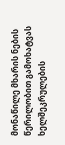მონაწილე მხარის ნების წერილობით გამოხატვას ხელშეკრულების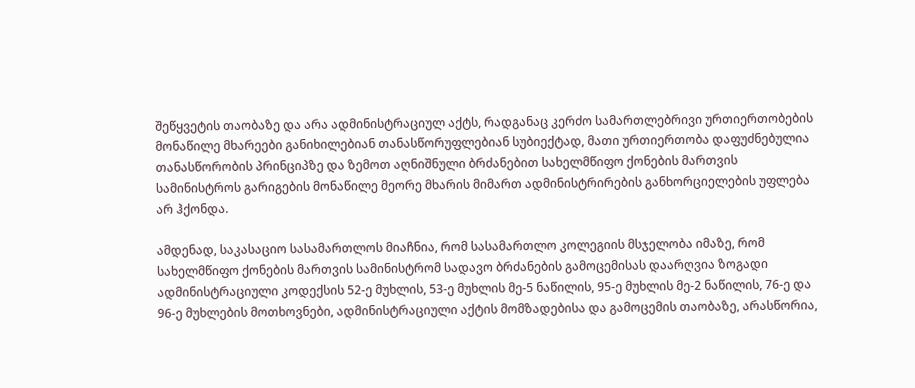შეწყვეტის თაობაზე და არა ადმინისტრაციულ აქტს, რადგანაც კერძო სამართლებრივი ურთიერთობების მონაწილე მხარეები განიხილებიან თანასწორუფლებიან სუბიექტად, მათი ურთიერთობა დაფუძნებულია თანასწორობის პრინციპზე და ზემოთ აღნიშნული ბრძანებით სახელმწიფო ქონების მართვის სამინისტროს გარიგების მონაწილე მეორე მხარის მიმართ ადმინისტრირების განხორციელების უფლება არ ჰქონდა.

ამდენად, საკასაციო სასამართლოს მიაჩნია, რომ სასამართლო კოლეგიის მსჯელობა იმაზე, რომ სახელმწიფო ქონების მართვის სამინისტრომ სადავო ბრძანების გამოცემისას დაარღვია ზოგადი ადმინისტრაციული კოდექსის 52-ე მუხლის, 53-ე მუხლის მე-5 ნაწილის, 95-ე მუხლის მე-2 ნაწილის, 76-ე და 96-ე მუხლების მოთხოვნები, ადმინისტრაციული აქტის მომზადებისა და გამოცემის თაობაზე, არასწორია,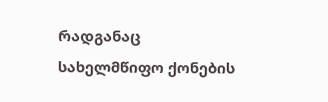რადგანაც სახელმწიფო ქონების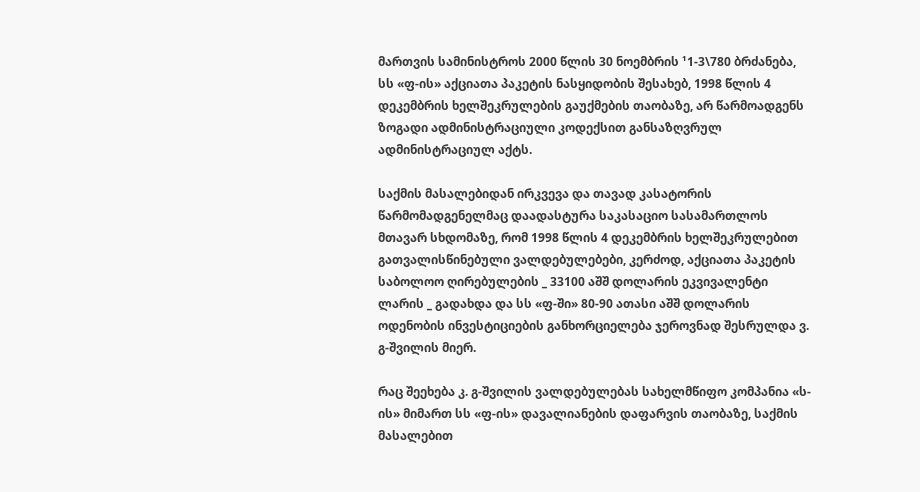მართვის სამინისტროს 2000 წლის 30 ნოემბრის ¹1-3\780 ბრძანება, სს «ფ-ის» აქციათა პაკეტის ნასყიდობის შესახებ, 1998 წლის 4 დეკემბრის ხელშეკრულების გაუქმების თაობაზე, არ წარმოადგენს ზოგადი ადმინისტრაციული კოდექსით განსაზღვრულ ადმინისტრაციულ აქტს.

საქმის მასალებიდან ირკვევა და თავად კასატორის წარმომადგენელმაც დაადასტურა საკასაციო სასამართლოს მთავარ სხდომაზე, რომ 1998 წლის 4 დეკემბრის ხელშეკრულებით გათვალისწინებული ვალდებულებები, კერძოდ, აქციათა პაკეტის საბოლოო ღირებულების _ 33100 აშშ დოლარის ეკვივალენტი ლარის _ გადახდა და სს «ფ-ში» 80-90 ათასი აშშ დოლარის ოდენობის ინვესტიციების განხორციელება ჯეროვნად შესრულდა ვ. გ-შვილის მიერ.

რაც შეეხება კ. გ-შვილის ვალდებულებას სახელმწიფო კომპანია «ს-ის» მიმართ სს «ფ-ის» დავალიანების დაფარვის თაობაზე, საქმის მასალებით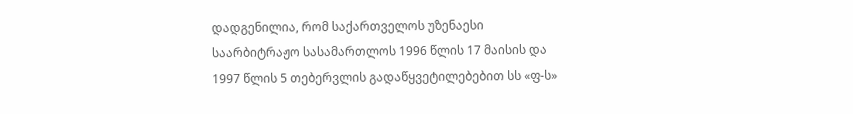დადგენილია, რომ საქართველოს უზენაესი საარბიტრაჟო სასამართლოს 1996 წლის 17 მაისის და 1997 წლის 5 თებერვლის გადაწყვეტილებებით სს «ფ-ს»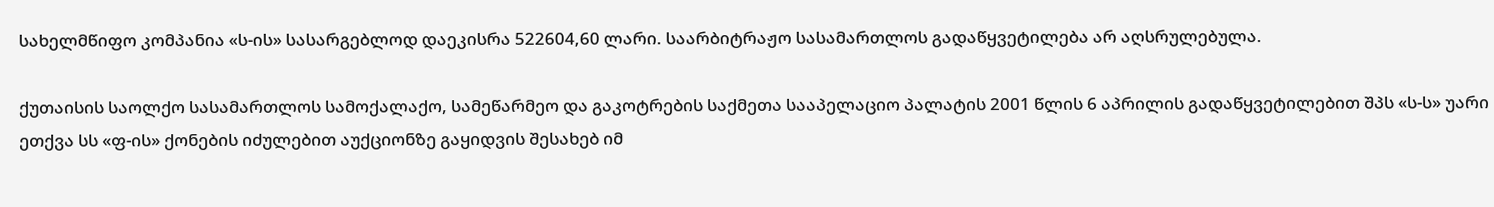სახელმწიფო კომპანია «ს-ის» სასარგებლოდ დაეკისრა 522604,60 ლარი. საარბიტრაჟო სასამართლოს გადაწყვეტილება არ აღსრულებულა.

ქუთაისის საოლქო სასამართლოს სამოქალაქო, სამეწარმეო და გაკოტრების საქმეთა სააპელაციო პალატის 2001 წლის 6 აპრილის გადაწყვეტილებით შპს «ს-ს» უარი ეთქვა სს «ფ-ის» ქონების იძულებით აუქციონზე გაყიდვის შესახებ იმ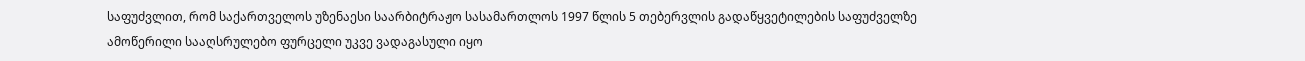საფუძვლით, რომ საქართველოს უზენაესი საარბიტრაჟო სასამართლოს 1997 წლის 5 თებერვლის გადაწყვეტილების საფუძველზე ამოწერილი სააღსრულებო ფურცელი უკვე ვადაგასული იყო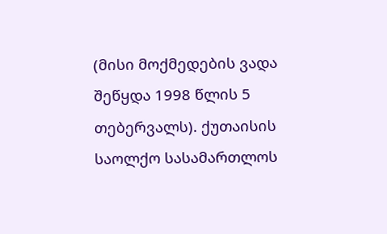(მისი მოქმედების ვადა შეწყდა 1998 წლის 5 თებერვალს). ქუთაისის საოლქო სასამართლოს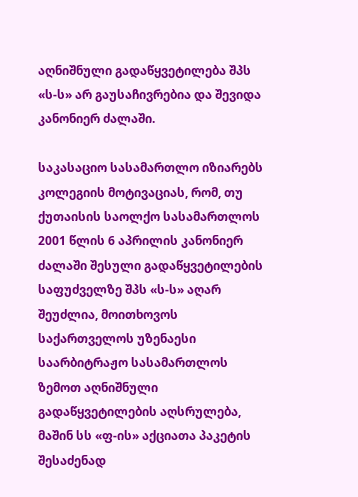აღნიშნული გადაწყვეტილება შპს «ს-ს» არ გაუსაჩივრებია და შევიდა კანონიერ ძალაში.

საკასაციო სასამართლო იზიარებს კოლეგიის მოტივაციას, რომ, თუ ქუთაისის საოლქო სასამართლოს 2001 წლის 6 აპრილის კანონიერ ძალაში შესული გადაწყვეტილების საფუძველზე შპს «ს-ს» აღარ შეუძლია, მოითხოვოს საქართველოს უზენაესი საარბიტრაჟო სასამართლოს ზემოთ აღნიშნული გადაწყვეტილების აღსრულება, მაშინ სს «ფ-ის» აქციათა პაკეტის შესაძენად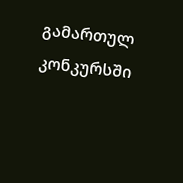გამართულ კონკურსში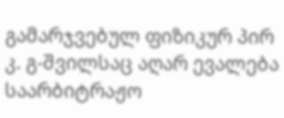გამარჯვებულ ფიზიკურ პირ კ. გ-შვილსაც აღარ ევალება საარბიტრაჟო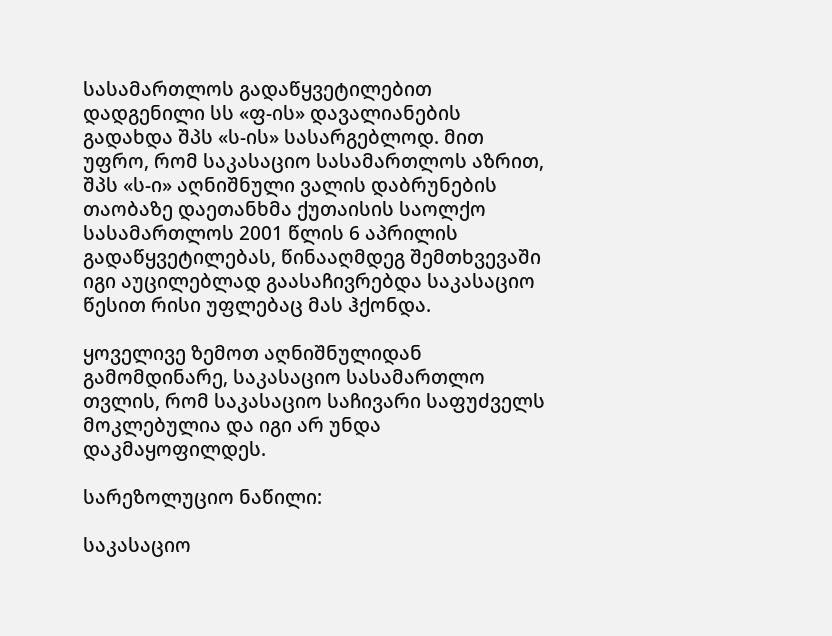სასამართლოს გადაწყვეტილებით დადგენილი სს «ფ-ის» დავალიანების გადახდა შპს «ს-ის» სასარგებლოდ. მით უფრო, რომ საკასაციო სასამართლოს აზრით, შპს «ს-ი» აღნიშნული ვალის დაბრუნების თაობაზე დაეთანხმა ქუთაისის საოლქო სასამართლოს 2001 წლის 6 აპრილის გადაწყვეტილებას, წინააღმდეგ შემთხვევაში იგი აუცილებლად გაასაჩივრებდა საკასაციო წესით რისი უფლებაც მას ჰქონდა.

ყოველივე ზემოთ აღნიშნულიდან გამომდინარე, საკასაციო სასამართლო თვლის, რომ საკასაციო საჩივარი საფუძველს მოკლებულია და იგი არ უნდა დაკმაყოფილდეს.

სარეზოლუციო ნაწილი:

საკასაციო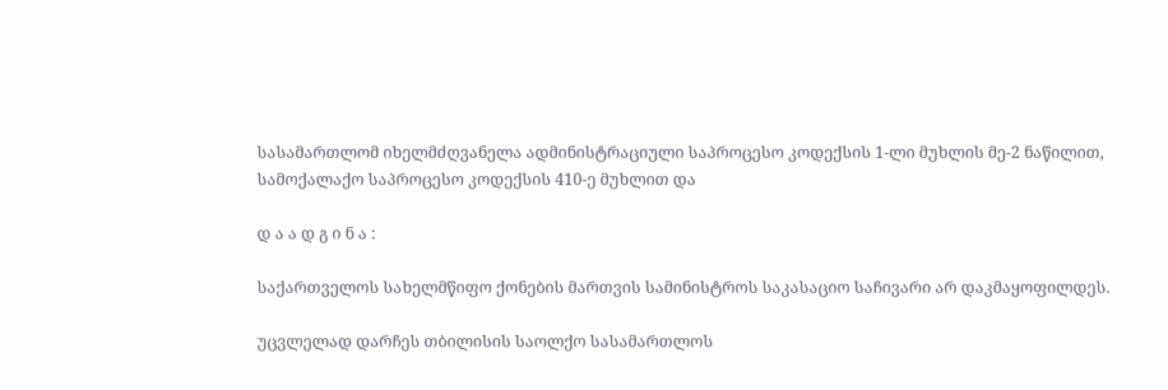სასამართლომ იხელმძღვანელა ადმინისტრაციული საპროცესო კოდექსის 1-ლი მუხლის მე-2 ნაწილით, სამოქალაქო საპროცესო კოდექსის 410-ე მუხლით და

დ ა ა დ გ ი ნ ა :

საქართველოს სახელმწიფო ქონების მართვის სამინისტროს საკასაციო საჩივარი არ დაკმაყოფილდეს.

უცვლელად დარჩეს თბილისის საოლქო სასამართლოს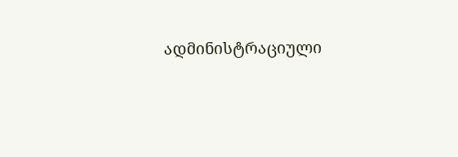ადმინისტრაციული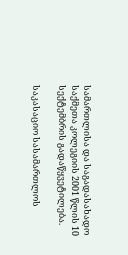სამართლისა და საგადასახადო საქმეთა კოლეგიის 2001 წლის 10 სექტემბრის გადაწყვეტილება.

საკასაციო სასამართლოს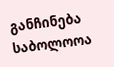განჩინება საბოლოოა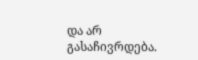და არ გასაჩივრდება.